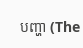បញ្ហា (The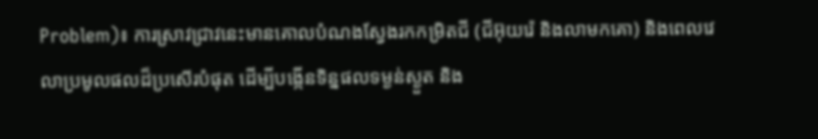Problem)៖ ការស្រាវជ្រាវនេះមានគោលបំណងស្វែងរកកម្រិតជី (ជីអ៊ុយរ៉េ និងលាមកគោ) និងពេលវេលាប្រមូលផលដ៏ប្រសើរបំផុត ដើម្បីបង្កើនទិន្នផលទម្ងន់ស្ងួត និង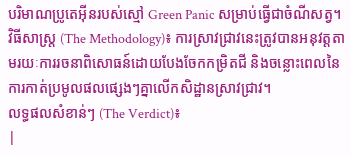បរិមាណប្រូតេអ៊ីនរបស់ស្មៅ Green Panic សម្រាប់ធ្វើជាចំណីសត្វ។
វិធីសាស្ត្រ (The Methodology)៖ ការស្រាវជ្រាវនេះត្រូវបានអនុវត្តតាមរយៈការរចនាពិសោធន៍ដោយបែងចែកកម្រិតជី និងចន្លោះពេលនៃការកាត់ប្រមូលផលផ្សេងៗគ្នាលើកសិដ្ឋានស្រាវជ្រាវ។
លទ្ធផលសំខាន់ៗ (The Verdict)៖
|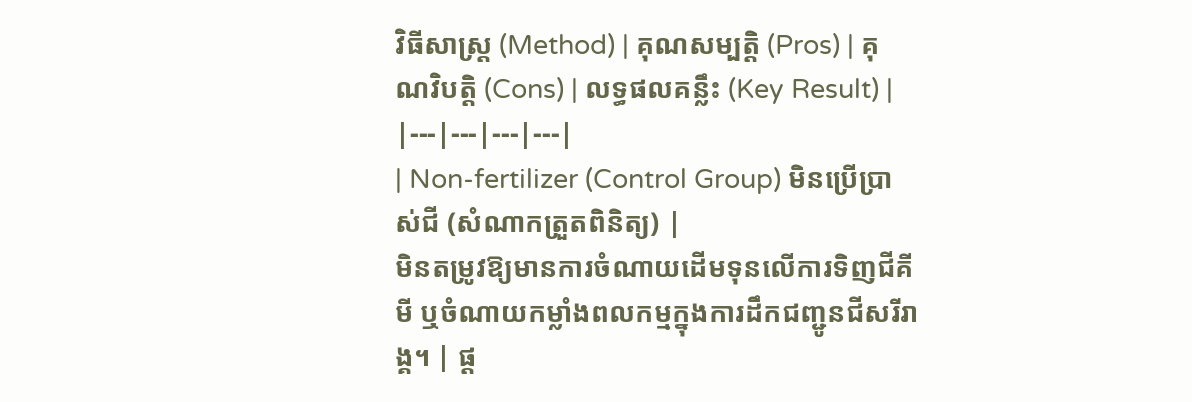វិធីសាស្ត្រ (Method) | គុណសម្បត្តិ (Pros) | គុណវិបត្តិ (Cons) | លទ្ធផលគន្លឹះ (Key Result) |
|---|---|---|---|
| Non-fertilizer (Control Group) មិនប្រើប្រាស់ជី (សំណាកត្រួតពិនិត្យ) |
មិនតម្រូវឱ្យមានការចំណាយដើមទុនលើការទិញជីគីមី ឬចំណាយកម្លាំងពលកម្មក្នុងការដឹកជញ្ជូនជីសរីរាង្គ។ | ផ្ត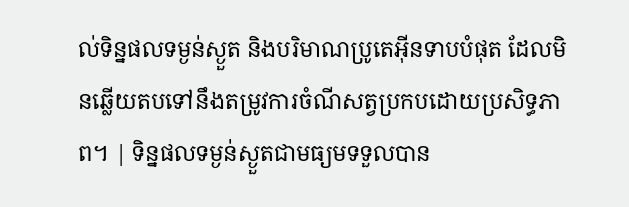ល់ទិន្នផលទម្ងន់ស្ងួត និងបរិមាណប្រូតេអ៊ីនទាបបំផុត ដែលមិនឆ្លើយតបទៅនឹងតម្រូវការចំណីសត្វប្រកបដោយប្រសិទ្ធភាព។ | ទិន្នផលទម្ងន់ស្ងួតជាមធ្យមទទួលបាន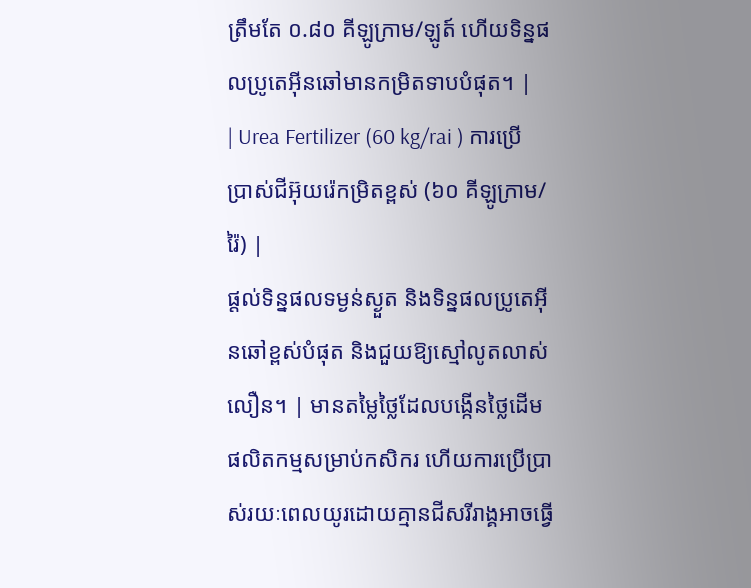ត្រឹមតែ ០.៨០ គីឡូក្រាម/ឡូត៍ ហើយទិន្នផលប្រូតេអ៊ីនឆៅមានកម្រិតទាបបំផុត។ |
| Urea Fertilizer (60 kg/rai ) ការប្រើប្រាស់ជីអ៊ុយរ៉េកម្រិតខ្ពស់ (៦០ គីឡូក្រាម/រ៉ៃ) |
ផ្តល់ទិន្នផលទម្ងន់ស្ងួត និងទិន្នផលប្រូតេអ៊ីនឆៅខ្ពស់បំផុត និងជួយឱ្យស្មៅលូតលាស់លឿន។ | មានតម្លៃថ្លៃដែលបង្កើនថ្លៃដើមផលិតកម្មសម្រាប់កសិករ ហើយការប្រើប្រាស់រយៈពេលយូរដោយគ្មានជីសរីរាង្គអាចធ្វើ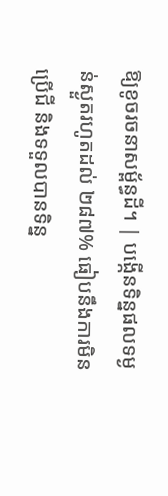ឱ្យខូចរចនាសម្ព័ន្ធដី។ | បង្កើនទិន្នផលទម្ងន់ស្ងួតរហូតដល់ ២៨៧% ធៀបនឹងការមិនប្រើជី និងទទួលបានទិន្ន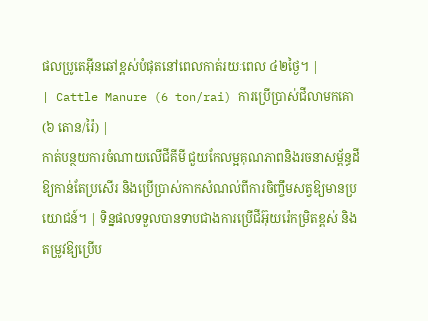ផលប្រូតេអ៊ីនឆៅខ្ពស់បំផុតនៅពេលកាត់រយៈពេល ៤២ថ្ងៃ។ |
| Cattle Manure (6 ton/rai) ការប្រើប្រាស់ជីលាមកគោ (៦ តោន/រ៉ៃ) |
កាត់បន្ថយការចំណាយលើជីគីមី ជួយកែលម្អគុណភាពនិងរចនាសម្ព័ន្ធដីឱ្យកាន់តែប្រសើរ និងប្រើប្រាស់កាកសំណល់ពីការចិញ្ចឹមសត្វឱ្យមានប្រយោជន៍។ | ទិន្នផលទទួលបានទាបជាងការប្រើជីអ៊ុយរ៉េកម្រិតខ្ពស់ និងតម្រូវឱ្យប្រើប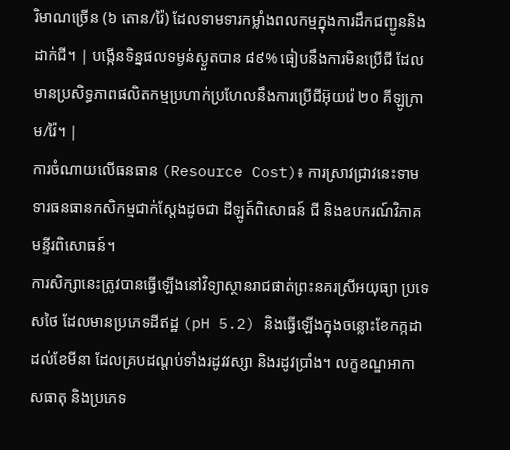រិមាណច្រើន (៦ តោន/រ៉ៃ) ដែលទាមទារកម្លាំងពលកម្មក្នុងការដឹកជញ្ជូននិងដាក់ជី។ | បង្កើនទិន្នផលទម្ងន់ស្ងួតបាន ៨៩% ធៀបនឹងការមិនប្រើជី ដែលមានប្រសិទ្ធភាពផលិតកម្មប្រហាក់ប្រហែលនឹងការប្រើជីអ៊ុយរ៉េ ២០ គីឡូក្រាម/រ៉ៃ។ |
ការចំណាយលើធនធាន (Resource Cost)៖ ការស្រាវជ្រាវនេះទាមទារធនធានកសិកម្មជាក់ស្តែងដូចជា ដីឡូត៍ពិសោធន៍ ជី និងឧបករណ៍វិភាគមន្ទីរពិសោធន៍។
ការសិក្សានេះត្រូវបានធ្វើឡើងនៅវិទ្យាស្ថានរាជផាត់ព្រះនគរស្រីអយុធ្យា ប្រទេសថៃ ដែលមានប្រភេទដីឥដ្ឋ (pH 5.2) និងធ្វើឡើងក្នុងចន្លោះខែកក្កដា ដល់ខែមីនា ដែលគ្របដណ្តប់ទាំងរដូវវស្សា និងរដូវប្រាំង។ លក្ខខណ្ឌអាកាសធាតុ និងប្រភេទ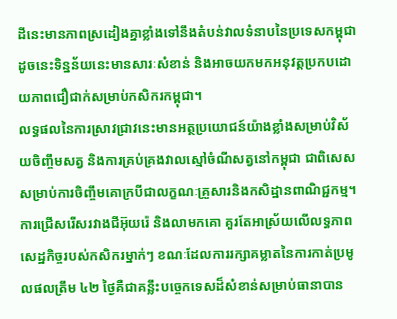ដីនេះមានភាពស្រដៀងគ្នាខ្លាំងទៅនឹងតំបន់វាលទំនាបនៃប្រទេសកម្ពុជា ដូចនេះទិន្នន័យនេះមានសារៈសំខាន់ និងអាចយកមកអនុវត្តប្រកបដោយភាពជឿជាក់សម្រាប់កសិករកម្ពុជា។
លទ្ធផលនៃការស្រាវជ្រាវនេះមានអត្ថប្រយោជន៍យ៉ាងខ្លាំងសម្រាប់វិស័យចិញ្ចឹមសត្វ និងការគ្រប់គ្រងវាលស្មៅចំណីសត្វនៅកម្ពុជា ជាពិសេសសម្រាប់ការចិញ្ចឹមគោក្របីជាលក្ខណៈគ្រួសារនិងកសិដ្ឋានពាណិជ្ជកម្ម។
ការជ្រើសរើសរវាងជីអ៊ុយរ៉េ និងលាមកគោ គួរតែអាស្រ័យលើលទ្ធភាពសេដ្ឋកិច្ចរបស់កសិករម្នាក់ៗ ខណៈដែលការរក្សាគម្លាតនៃការកាត់ប្រមូលផលត្រឹម ៤២ ថ្ងៃគឺជាគន្លឹះបច្ចេកទេសដ៏សំខាន់សម្រាប់ធានាបាន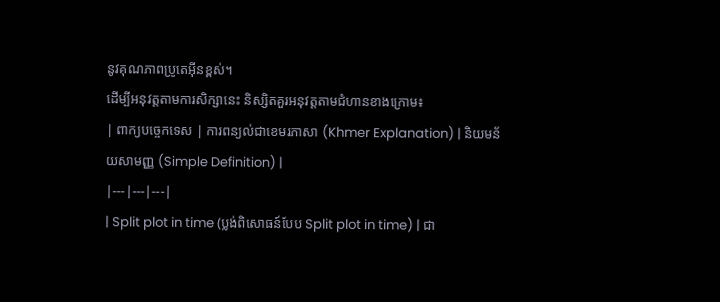នូវគុណភាពប្រូតេអ៊ីនខ្ពស់។
ដើម្បីអនុវត្តតាមការសិក្សានេះ និស្សិតគួរអនុវត្តតាមជំហានខាងក្រោម៖
| ពាក្យបច្ចេកទេស | ការពន្យល់ជាខេមរភាសា (Khmer Explanation) | និយមន័យសាមញ្ញ (Simple Definition) |
|---|---|---|
| Split plot in time (ប្លង់ពិសោធន៍បែប Split plot in time) | ជា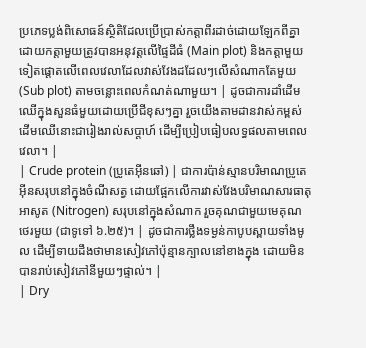ប្រភេទប្លង់ពិសោធន៍ស្ថិតិដែលប្រើប្រាស់កត្តាពីរដាច់ដោយឡែកពីគ្នា ដោយកត្តាមួយត្រូវបានអនុវត្តលើផ្ទៃដីធំ (Main plot) និងកត្តាមួយទៀតផ្តោតលើពេលវេលាដែលវាស់វែងដដែលៗលើសំណាកតែមួយ (Sub plot) តាមចន្លោះពេលកំណត់ណាមួយ។ | ដូចជាការដាំដើមឈើក្នុងសួនធំមួយដោយប្រើជីខុសៗគ្នា រួចយើងតាមដានវាស់កម្ពស់ដើមឈើនោះជារៀងរាល់សប្តាហ៍ ដើម្បីប្រៀបធៀបលទ្ធផលតាមពេលវេលា។ |
| Crude protein (ប្រូតេអ៊ីនឆៅ) | ជាការប៉ាន់ស្មានបរិមាណប្រូតេអ៊ីនសរុបនៅក្នុងចំណីសត្វ ដោយផ្អែកលើការវាស់វែងបរិមាណសារធាតុអាសូត (Nitrogen) សរុបនៅក្នុងសំណាក រួចគុណជាមួយមេគុណថេរមួយ (ជាទូទៅ ៦.២៥)។ | ដូចជាការថ្លឹងទម្ងន់កាបូបស្ពាយទាំងមូល ដើម្បីទាយដឹងថាមានសៀវភៅប៉ុន្មានក្បាលនៅខាងក្នុង ដោយមិនបានរាប់សៀវភៅនីមួយៗផ្ទាល់។ |
| Dry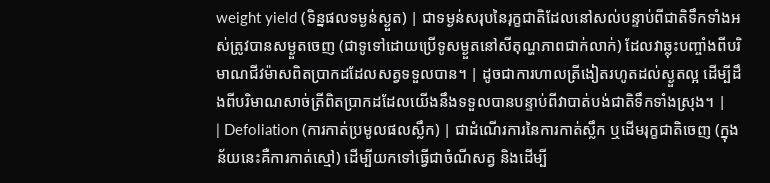weight yield (ទិន្នផលទម្ងន់ស្ងួត) | ជាទម្ងន់សរុបនៃរុក្ខជាតិដែលនៅសល់បន្ទាប់ពីជាតិទឹកទាំងអស់ត្រូវបានសម្ងួតចេញ (ជាទូទៅដោយប្រើទូសម្ងួតនៅសីតុណ្ហភាពជាក់លាក់) ដែលវាឆ្លុះបញ្ចាំងពីបរិមាណជីវម៉ាសពិតប្រាកដដែលសត្វទទួលបាន។ | ដូចជាការហាលត្រីងៀតរហូតដល់ស្ងួតល្អ ដើម្បីដឹងពីបរិមាណសាច់ត្រីពិតប្រាកដដែលយើងនឹងទទួលបានបន្ទាប់ពីវាបាត់បង់ជាតិទឹកទាំងស្រុង។ |
| Defoliation (ការកាត់ប្រមូលផលស្លឹក) | ជាដំណើរការនៃការកាត់ស្លឹក ឬដើមរុក្ខជាតិចេញ (ក្នុងន័យនេះគឺការកាត់ស្មៅ) ដើម្បីយកទៅធ្វើជាចំណីសត្វ និងដើម្បី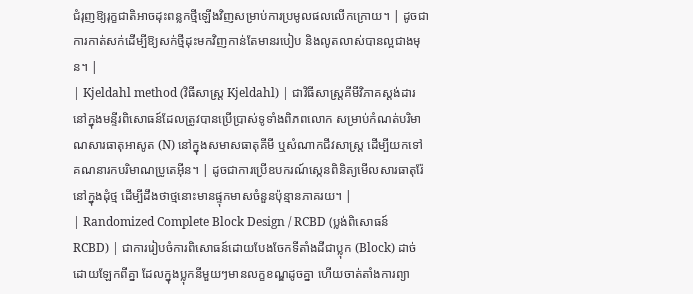ជំរុញឱ្យរុក្ខជាតិអាចដុះពន្លកថ្មីឡើងវិញសម្រាប់ការប្រមូលផលលើកក្រោយ។ | ដូចជាការកាត់សក់ដើម្បីឱ្យសក់ថ្មីដុះមកវិញកាន់តែមានរបៀប និងលូតលាស់បានល្អជាងមុន។ |
| Kjeldahl method (វិធីសាស្ត្រ Kjeldahl) | ជាវិធីសាស្ត្រគីមីវិភាគស្តង់ដារនៅក្នុងមន្ទីរពិសោធន៍ដែលត្រូវបានប្រើប្រាស់ទូទាំងពិភពលោក សម្រាប់កំណត់បរិមាណសារធាតុអាសូត (N) នៅក្នុងសមាសធាតុគីមី ឬសំណាកជីវសាស្ត្រ ដើម្បីយកទៅគណនារកបរិមាណប្រូតេអ៊ីន។ | ដូចជាការប្រើឧបករណ៍ស្កេនពិនិត្យមើលសារធាតុរ៉ែនៅក្នុងដុំថ្ម ដើម្បីដឹងថាថ្មនោះមានផ្ទុកមាសចំនួនប៉ុន្មានភាគរយ។ |
| Randomized Complete Block Design / RCBD (ប្លង់ពិសោធន៍ RCBD) | ជាការរៀបចំការពិសោធន៍ដោយបែងចែកទីតាំងដីជាប្លុក (Block) ដាច់ដោយឡែកពីគ្នា ដែលក្នុងប្លុកនីមួយៗមានលក្ខខណ្ឌដូចគ្នា ហើយចាត់តាំងការព្យា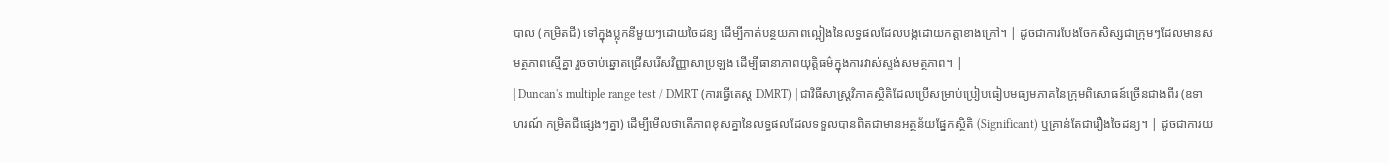បាល (កម្រិតជី) ទៅក្នុងប្លុកនីមួយៗដោយចៃដន្យ ដើម្បីកាត់បន្ថយភាពល្អៀងនៃលទ្ធផលដែលបង្កដោយកត្តាខាងក្រៅ។ | ដូចជាការបែងចែកសិស្សជាក្រុមៗដែលមានសមត្ថភាពស្មើគ្នា រួចចាប់ឆ្នោតជ្រើសរើសវិញ្ញាសាប្រឡង ដើម្បីធានាភាពយុត្តិធម៌ក្នុងការវាស់ស្ទង់សមត្ថភាព។ |
| Duncan's multiple range test / DMRT (ការធ្វើតេស្ត DMRT) | ជាវិធីសាស្ត្រវិភាគស្ថិតិដែលប្រើសម្រាប់ប្រៀបធៀបមធ្យមភាគនៃក្រុមពិសោធន៍ច្រើនជាងពីរ (ឧទាហរណ៍ កម្រិតជីផ្សេងៗគ្នា) ដើម្បីមើលថាតើភាពខុសគ្នានៃលទ្ធផលដែលទទួលបានពិតជាមានអត្ថន័យផ្នែកស្ថិតិ (Significant) ឬគ្រាន់តែជារឿងចៃដន្យ។ | ដូចជាការយ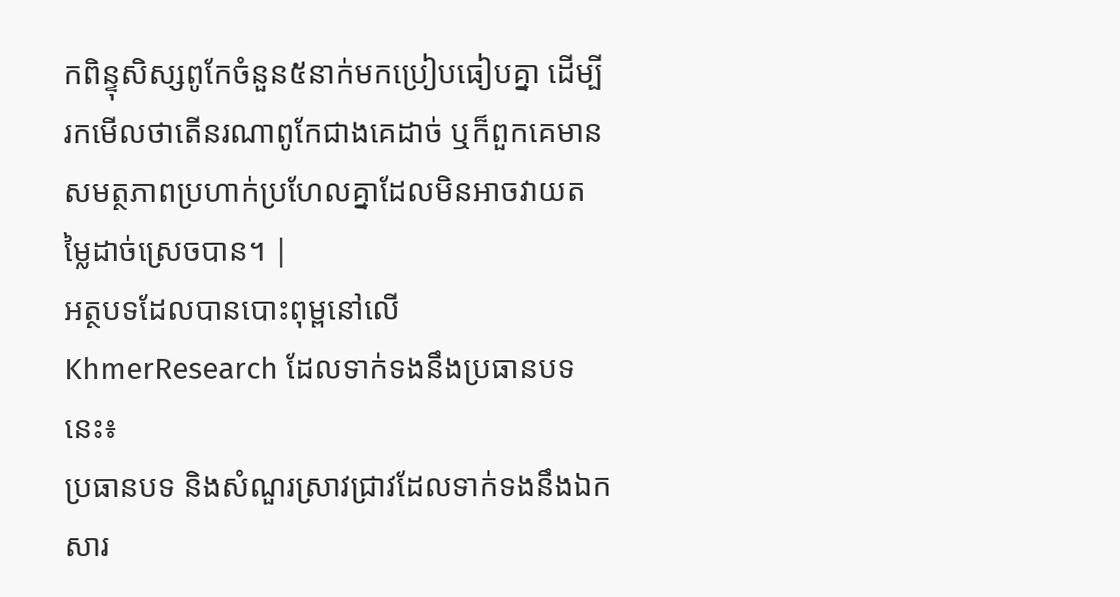កពិន្ទុសិស្សពូកែចំនួន៥នាក់មកប្រៀបធៀបគ្នា ដើម្បីរកមើលថាតើនរណាពូកែជាងគេដាច់ ឬក៏ពួកគេមានសមត្ថភាពប្រហាក់ប្រហែលគ្នាដែលមិនអាចវាយតម្លៃដាច់ស្រេចបាន។ |
អត្ថបទដែលបានបោះពុម្ពនៅលើ KhmerResearch ដែលទាក់ទងនឹងប្រធានបទនេះ៖
ប្រធានបទ និងសំណួរស្រាវជ្រាវដែលទាក់ទងនឹងឯកសារ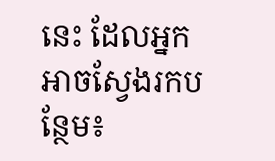នេះ ដែលអ្នកអាចស្វែងរកបន្ថែម៖